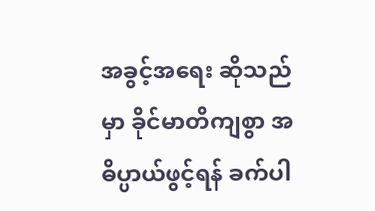အခွင့်အရေး ဆိုသည်မှာ ခိုင်မာတိကျစွာ အဓိပ္ပာယ်ဖွင့်ရန် ခက်ပါ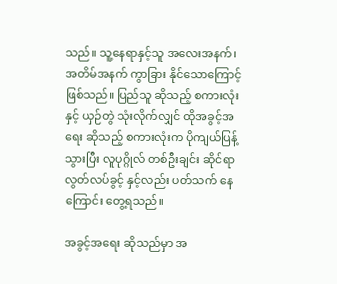သည်။ သူ့နေရာနှင့်သူ အလေးအနက်၊ အတိမ်အနက် ကွာခြား နိုင်သောကြောင့် ဖြစ်သည်။ ပြည်သူ ဆိုသည့် စကားလုံးနှင့် ယှဉ်တွဲ သုံးလိုက်လျှင် ထိုအခွင့်အရေး ဆိုသည့် စကားလုံးက ပိုကျယ်ပြန့် သွားပြီး လူပုဂ္ဂိုလ် တစ်ဦးချင်း ဆိုင်ရာ လွတ်လပ်ခွင့် နှင့်လည်း ပတ်သက် နေကြောင်း တွေ့ရသည်။

အခွင့်အရေး ဆိုသည်မှာ အ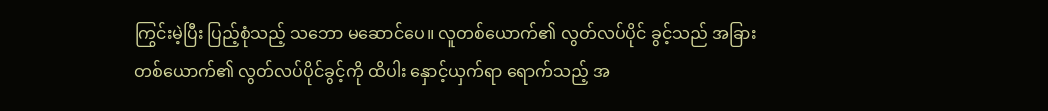ကြွင်းမဲ့ပြီး ပြည့်စုံသည့် သဘော မဆောင်ပေ။ လူတစ်ယောက်၏ လွတ်လပ်ပိုင် ခွင့်သည် အခြား တစ်ယောက်၏ လွတ်လပ်ပိုင်ခွင့်ကို ထိပါး နှောင့်ယှက်ရာ ရောက်သည့် အ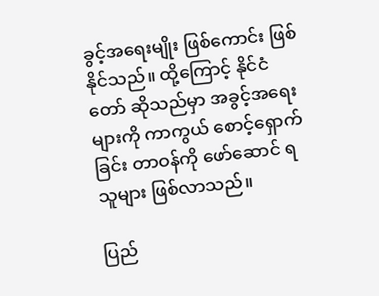ခွင့်အရေးမျိုး ဖြစ်ကောင်း ဖြစ်နိုင်သည်။ ထို့ကြောင့် နိုင်ငံတော် ဆိုသည်မှာ အခွင့်အရေးများကို ကာကွယ် စောင့်ရှောက်ခြင်း တာဝန်ကို ဖော်ဆောင် ရသူများ ဖြစ်လာသည်။

ပြည်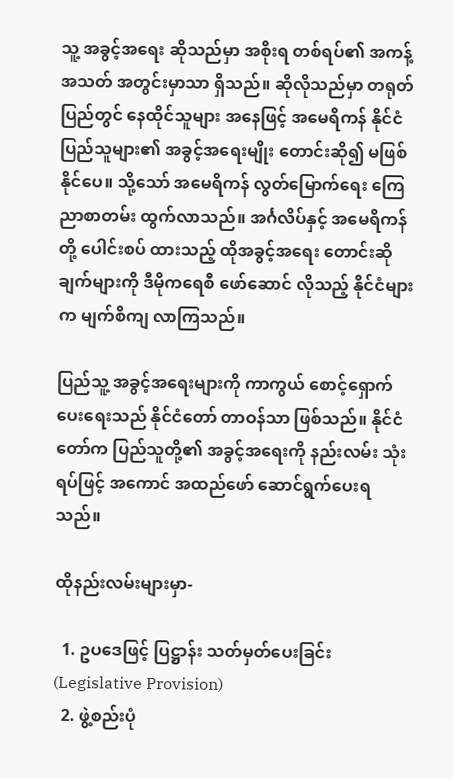သူ့ အခွင့်အရေး ဆိုသည်မှာ အစိုးရ တစ်ရပ်၏ အကန့်အသတ် အတွင်းမှာသာ ရှိသည်။ ဆိုလိုသည်မှာ တရုတ်ပြည်တွင် နေထိုင်သူများ အနေဖြင့် အမေရိကန် နိုင်ငံပြည်သူများ၏ အခွင့်အရေးမျိုး တောင်းဆို၍ မဖြစ်နိုင်ပေ။ သို့သော် အမေရိကန် လွတ်မြောက်ရေး ကြေညာစာတမ်း ထွက်လာသည်။ အင်္ဂလိပ်နှင့် အမေရိကန်တို့ ပေါင်းစပ် ထားသည့် ထိုအခွင့်အရေး တောင်းဆိုချက်များကို ဒီမိုကရေစီ ဖော်ဆောင် လိုသည့် နိုင်ငံများက မျက်စိကျ လာကြသည်။

ပြည်သူ့ အခွင့်အရေးများကို ကာကွယ် စောင့်ရှောက် ပေးရေးသည် နိုင်ငံတော် တာဝန်သာ ဖြစ်သည်။ နိုင်ငံတော်က ပြည်သူတို့၏ အခွင့်အရေးကို နည်းလမ်း သုံးရပ်ဖြင့် အကောင် အထည်ဖော် ဆောင်ရွက်ပေးရသည်။

ထိုနည်းလမ်းများမှာ-

  1. ဥပဒေဖြင့် ပြဋ္ဌာန်း သတ်မှတ်ပေးခြင်း (Legislative Provision)
  2. ဖွဲ့စည်းပုံ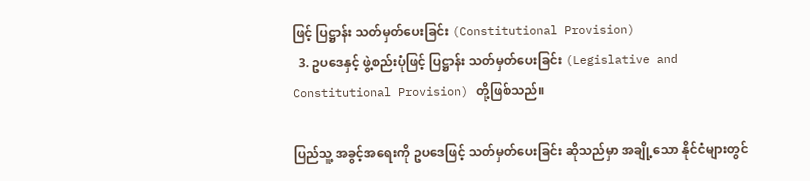ဖြင့် ပြဋ္ဌာန်း သတ်မှတ်ပေးခြင်း (Constitutional Provision)
  3. ဥပဒေနှင့် ဖွဲ့စည်းပုံဖြင့် ပြဋ္ဌာန်း သတ်မှတ်ပေးခြင်း (Legislative and Constitutional Provision) တို့ဖြစ်သည်။

ပြည်သူ့ အခွင့်အရေးကို ဥပဒေဖြင့် သတ်မှတ်ပေးခြင်း ဆိုသည်မှာ အချို့သော နိုင်ငံများတွင်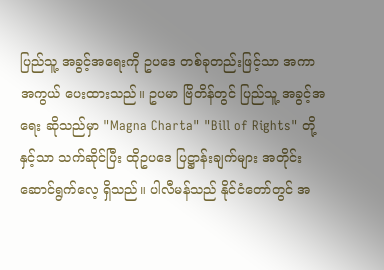ပြည်သူ့ အခွင့်အရေးကို ဥပဒေ တစ်ခုတည်းဖြင့်သာ အကာအကွယ် ပေးထားသည်။ ဥပမာ ဗြိတိန်တွင် ပြည်သူ့ အခွင့်အရေး ဆိုသည်မှာ "Magna Charta" "Bill of Rights" တို့နှင့်သာ သက်ဆိုင်ပြီး ထိုဥပဒေ ပြဋ္ဌာန်းချက်များ အတိုင်း ဆောင်ရွက်လေ့ ရှိသည်။ ပါလီမန်သည် နိုင်ငံတော်တွင် အ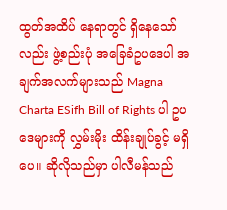ထွတ်အထိပ် နေရာတွင် ရှိနေသော်လည်း ဖွဲ့စည်းပုံ အခြေခံဥပဒေပါ အချက်အလက်များသည် Magna Charta ESifh Bill of Rights ပါ ဥပဒေများကို လွှမ်းမိုး ထိန်းချုပ်ခွင့် မရှိပေ။ ဆိုလိုသည်မှာ ပါလီမန်သည်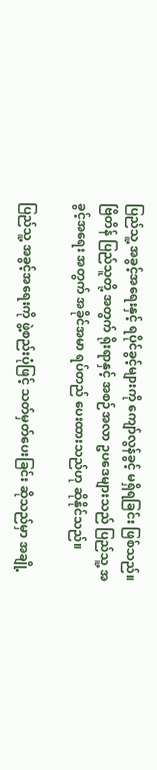ပြည်သူ့ အခွင့်အရေးနှင့် ရပိုင်ခွင့်များကို ကျော်လွန်ခွင့် မရှိရခြင်း ဖြစ်သည်။ ဗြိတိန် ပြည်သူတို့ အတွက် ရိုးရာနှင့် အစဉ်အလာ ဥပဒေများသည် ပြည်သူ့ အခွင့်အရေး အတွက် အခိုင်အမာ ရပ်တည် ပေးထားသည်ဟု ဆိုနိုင်သည်။

ပြည်သူ့ အခွင့်အရေးကို ဖွဲ့စည်းပုံဖြင့် သတ်မှတ်ပေးခြင်း ဆိုသည်မှာ အချို့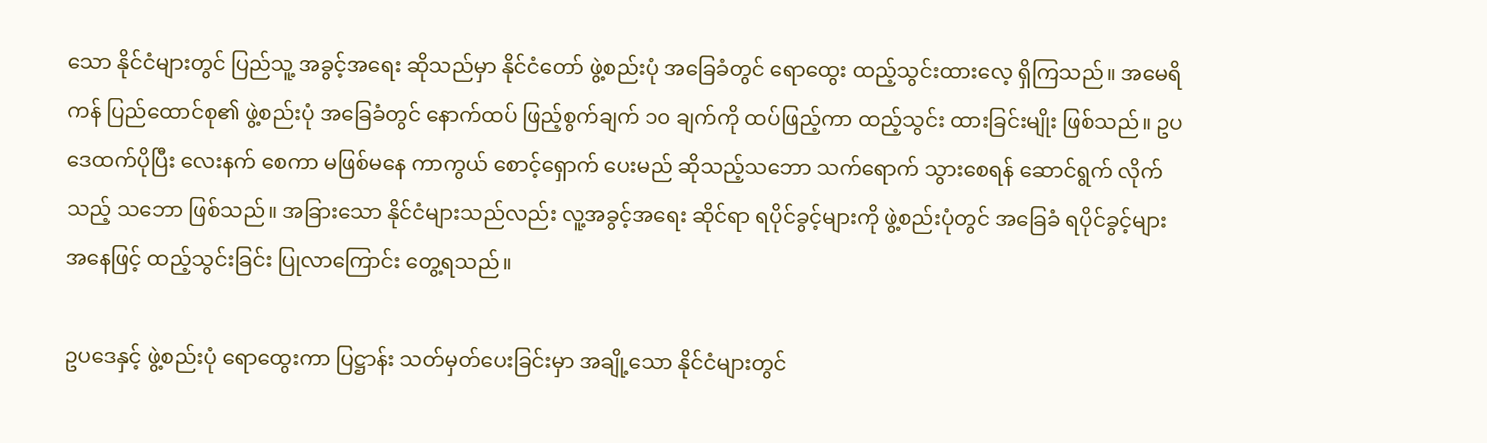သော နိုင်ငံများတွင် ပြည်သူ့ အခွင့်အရေး ဆိုသည်မှာ နိုင်ငံတော် ဖွဲ့စည်းပုံ အခြေခံတွင် ရောထွေး ထည့်သွင်းထားလေ့ ရှိကြသည်။ အမေရိကန် ပြည်ထောင်စု၏ ဖွဲ့စည်းပုံ အခြေခံတွင် နောက်ထပ် ဖြည့်စွက်ချက် ၁၀ ချက်ကို ထပ်ဖြည့်ကာ ထည့်သွင်း ထားခြင်းမျိုး ဖြစ်သည်။ ဥပဒေထက်ပိုပြီး လေးနက် စေကာ မဖြစ်မနေ ကာကွယ် စောင့်ရှောက် ပေးမည် ဆိုသည့်သဘော သက်ရောက် သွားစေရန် ဆောင်ရွက် လိုက်သည့် သဘော ဖြစ်သည်။ အခြားသော နိုင်ငံများသည်လည်း လူ့အခွင့်အရေး ဆိုင်ရာ ရပိုင်ခွင့်များကို ဖွဲ့စည်းပုံတွင် အခြေခံ ရပိုင်ခွင့်များ အနေဖြင့် ထည့်သွင်းခြင်း ပြုလာကြောင်း တွေ့ရသည်။

ဥပဒေနှင့် ဖွဲ့စည်းပုံ ရောထွေးကာ ပြဋ္ဌာန်း သတ်မှတ်ပေးခြင်းမှာ အချို့သော နိုင်ငံများတွင်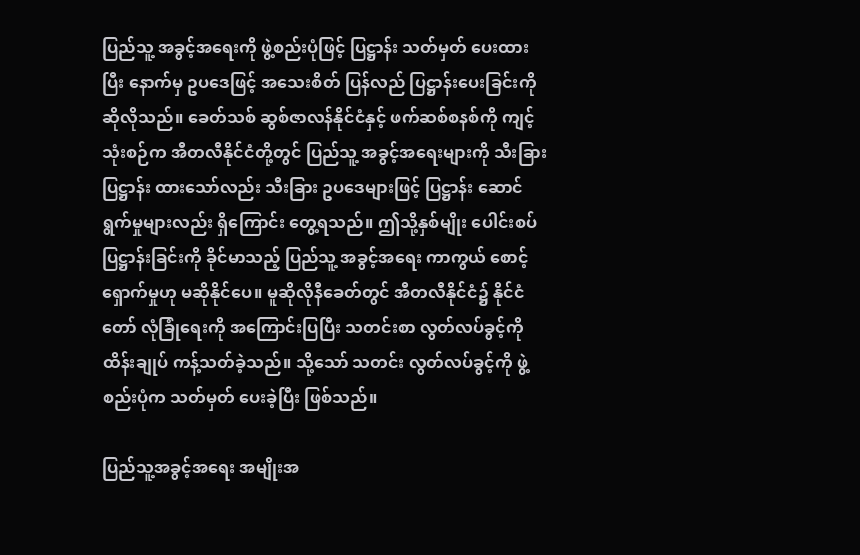ပြည်သူ့ အခွင့်အရေးကို ဖွဲ့စည်းပုံဖြင့် ပြဋ္ဌာန်း သတ်မှတ် ပေးထားပြီး နောက်မှ ဥပဒေဖြင့် အသေးစိတ် ပြန်လည် ပြဋ္ဌာန်းပေးခြင်းကို ဆိုလိုသည်။ ခေတ်သစ် ဆွစ်ဇာလန်နိုင်ငံနှင့် ဖက်ဆစ်စနစ်ကို ကျင့်သုံးစဉ်က အီတလီနိုင်ငံတို့တွင် ပြည်သူ့ အခွင့်အရေးများကို သီးခြားပြဋ္ဌာန်း ထားသော်လည်း သီးခြား ဥပဒေများဖြင့် ပြဋ္ဌာန်း ဆောင်ရွက်မှုများလည်း ရှိကြောင်း တွေ့ရသည်။ ဤသို့နှစ်မျိုး ပေါင်းစပ် ပြဋ္ဌာန်းခြင်းကို ခိုင်မာသည့် ပြည်သူ့ အခွင့်အရေး ကာကွယ် စောင့်ရှောက်မှုဟု မဆိုနိုင်ပေ။ မူဆိုလိုနီခေတ်တွင် အီတလီနိုင်ငံ၌ နိုင်ငံတော် လုံခြုံရေးကို အကြောင်းပြပြီး သတင်းစာ လွတ်လပ်ခွင့်ကို ထိန်းချုပ် ကန့်သတ်ခဲ့သည်။ သို့သော် သတင်း လွတ်လပ်ခွင့်ကို ဖွဲ့စည်းပုံက သတ်မှတ် ပေးခဲ့ပြီး ဖြစ်သည်။

ပြည်သူ့အခွင့်အရေး အမျိုးအ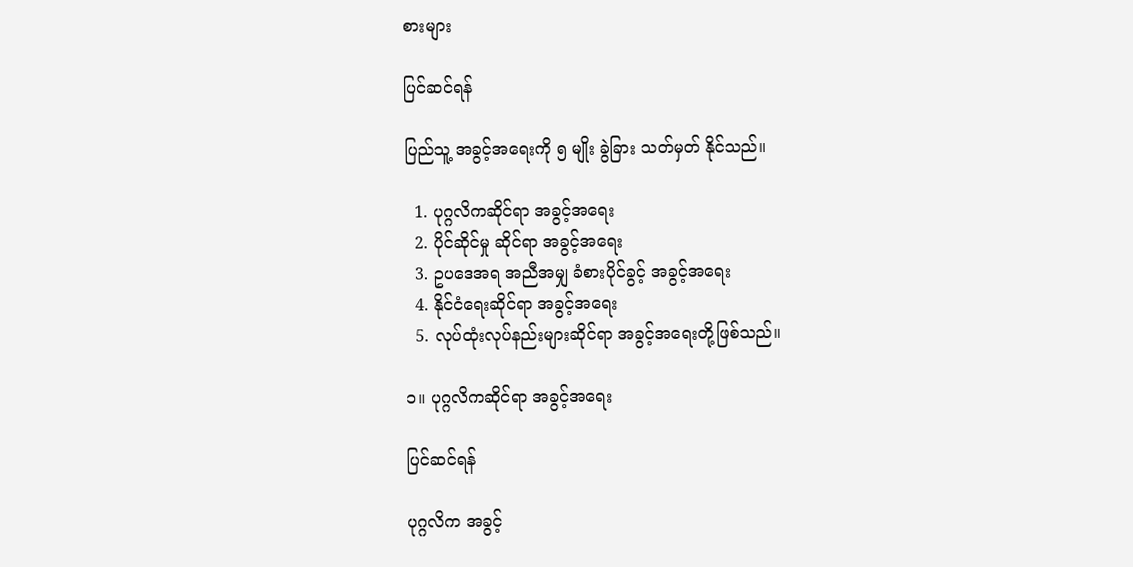စားများ

ပြင်ဆင်ရန်

ပြည်သူ့ အခွင့်အရေးကို ၅ မျိုး ခွဲခြား သတ်မှတ် နိုင်သည်။

  1. ပုဂ္ဂလိကဆိုင်ရာ အခွင့်အရေး
  2. ပိုင်ဆိုင်မှု ဆိုင်ရာ အခွင့်အရေး
  3. ဥပဒေအရ အညီအမျှ ခံစားပိုင်ခွင့် အခွင့်အရေး
  4. နိုင်ငံရေးဆိုင်ရာ အခွင့်အရေး
  5. လုပ်ထုံးလုပ်နည်းများဆိုင်ရာ အခွင့်အရေးတို့ဖြစ်သည်။

၁။ ပုဂ္ဂလိကဆိုင်ရာ အခွင့်အရေး

ပြင်ဆင်ရန်

ပုဂ္ဂလိက အခွင့်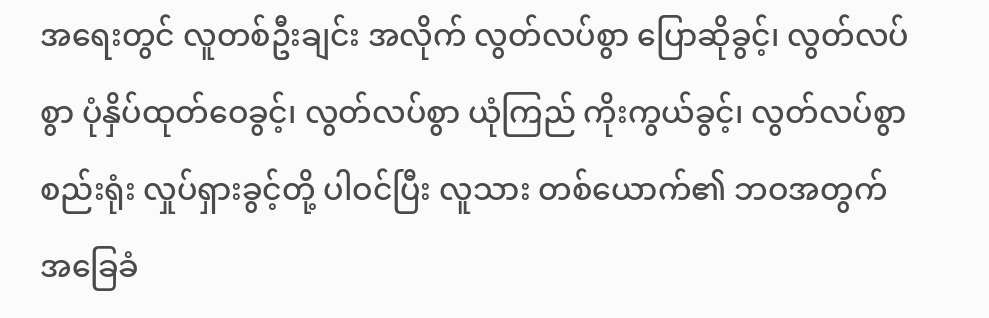အရေးတွင် လူတစ်ဦးချင်း အလိုက် လွတ်လပ်စွာ ပြောဆိုခွင့်၊ လွတ်လပ်စွာ ပုံနှိပ်ထုတ်ဝေခွင့်၊ လွတ်လပ်စွာ ယုံကြည် ကိုးကွယ်ခွင့်၊ လွတ်လပ်စွာ စည်းရုံး လှုပ်ရှားခွင့်တို့ ပါဝင်ပြီး လူသား တစ်ယောက်၏ ဘဝအတွက် အခြေခံ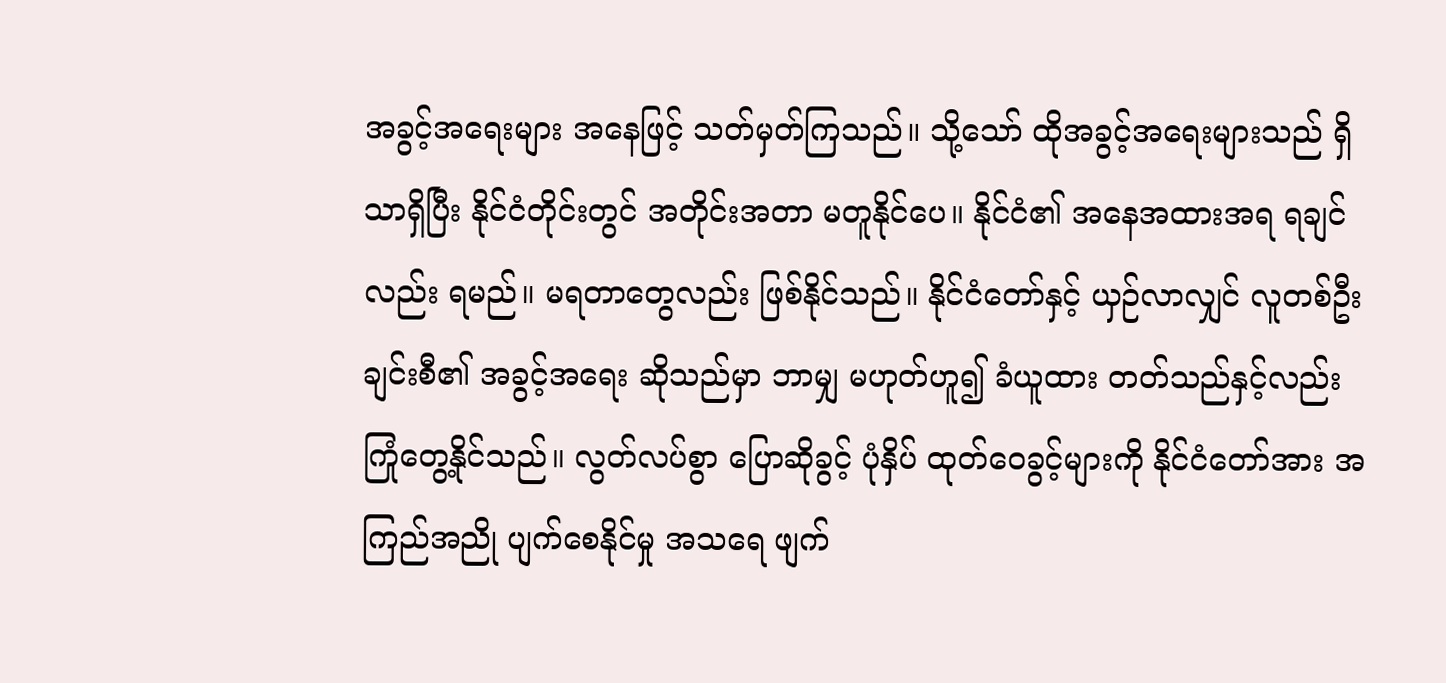အခွင့်အရေးများ အနေဖြင့် သတ်မှတ်ကြသည်။ သို့သော် ထိုအခွင့်အရေးများသည် ရှိသာရှိပြီး နိုင်ငံတိုင်းတွင် အတိုင်းအတာ မတူနိုင်ပေ။ နိုင်ငံ၏ အနေအထားအရ ရချင်လည်း ရမည်။ မရတာတွေလည်း ဖြစ်နိုင်သည်။ နိုင်ငံတော်နှင့် ယှဉ်လာလျှင် လူတစ်ဦးချင်းစီ၏ အခွင့်အရေး ဆိုသည်မှာ ဘာမျှ မဟုတ်ဟူ၍ ခံယူထား တတ်သည်နှင့်လည်း ကြုံတွေ့နိုင်သည်။ လွတ်လပ်စွာ ပြောဆိုခွင့် ပုံနှိပ် ထုတ်ဝေခွင့်များကို နိုင်ငံတော်အား အကြည်အညို ပျက်စေနိုင်မှု အသရေ ဖျက်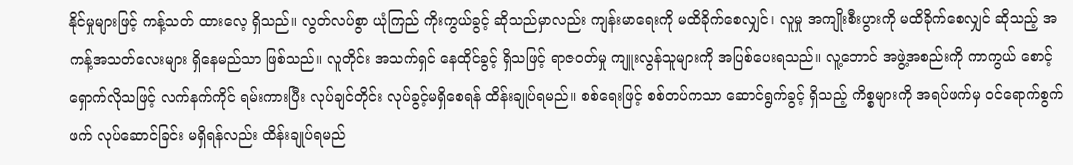နိုင်မှုများဖြင့် ကန့်သတ် ထားလေ့ ရှိသည်။ လွတ်လပ်စွာ ယုံကြည် ကိုးကွယ်ခွင့် ဆိုသည်မှာလည်း ကျန်းမာရေးကို မထိခိုက်စေလျှင်၊ လူမှု အကျိုးစီးပွားကို မထိခိုက်စေလျှင် ဆိုသည့် အကန့်အသတ်လေးများ ရှိနေမည်သာ ဖြစ်သည်။ လူတိုင်း အသက်ရှင် နေထိုင်ခွင့် ရှိသဖြင့် ရာဇဝတ်မှု ကျူးလွန်သူများကို အပြစ်ပေးရသည်။ လူ့ဘောင် အဖွဲ့အစည်းကို ကာကွယ် စောင့်ရှောက်လိုသဖြင့် လက်နက်ကိုင် ရမ်းကားပြီး လုပ်ချင်တိုင်း လုပ်ခွင့်မရှိစေရန် ထိန်းချုပ်ရမည်။ စစ်ရေးဖြင့် စစ်တပ်ကသာ ဆောင်ရွက်ခွင့် ရှိသည့် ကိစ္စများကို အရပ်ဖက်မှ ဝင်ရောက်စွက်ဖက် လုပ်ဆောင်ခြင်း မရှိရန်လည်း ထိန်းချုပ်ရမည်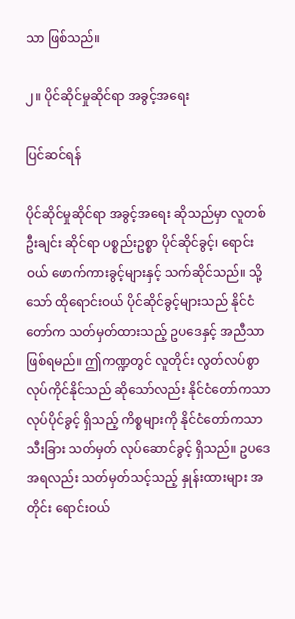သာ ဖြစ်သည်။

၂။ ပိုင်ဆိုင်မှုဆိုင်ရာ အခွင့်အရေး

ပြင်ဆင်ရန်

ပိုင်ဆိုင်မှုဆိုင်ရာ အခွင့်အရေး ဆိုသည်မှာ လူတစ်ဦးချင်း ဆိုင်ရာ ပစ္စည်းဥစ္စာ ပိုင်ဆိုင်ခွင့်၊ ရောင်းဝယ် ဖောက်ကားခွင့်များနှင့် သက်ဆိုင်သည်။ သို့သော် ထိုရောင်းဝယ် ပိုင်ဆိုင်ခွင့်များသည် နိုင်ငံတော်က သတ်မှတ်ထားသည့် ဥပဒေနှင့် အညီသာ ဖြစ်ရမည်။ ဤကဏ္ဍတွင် လူတိုင်း လွတ်လပ်စွာ လုပ်ကိုင်နိုင်သည် ဆိုသော်လည်း နိုင်ငံတော်ကသာ လုပ်ပိုင်ခွင့် ရှိသည့် ကိစ္စများကို နိုင်ငံတော်ကသာ သီးခြား သတ်မှတ် လုပ်ဆောင်ခွင့် ရှိသည်။ ဥပဒေအရလည်း သတ်မှတ်သင့်သည့် နှုန်းထားများ အတိုင်း ရောင်းဝယ်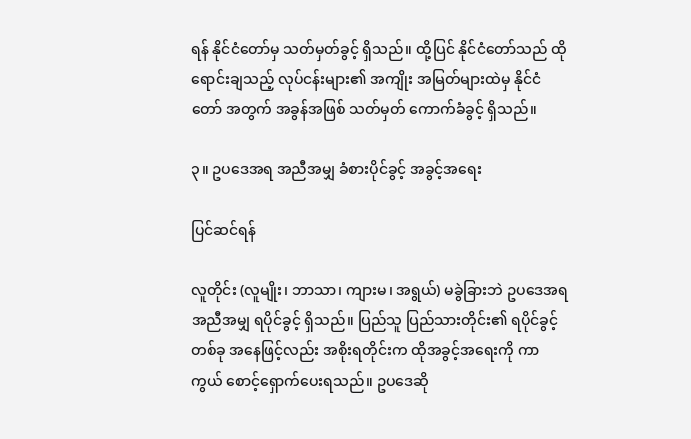ရန် နိုင်ငံတော်မှ သတ်မှတ်ခွင့် ရှိသည်။ ထို့ပြင် နိုင်ငံတော်သည် ထိုရောင်းချသည့် လုပ်ငန်းများ၏ အကျိုး အမြတ်များထဲမှ နိုင်ငံတော် အတွက် အခွန်အဖြစ် သတ်မှတ် ကောက်ခံခွင့် ရှိသည်။

၃။ ဥပဒေအရ အညီအမျှ ခံစားပိုင်ခွင့် အခွင့်အရေး

ပြင်ဆင်ရန်

လူတိုင်း (လူမျိုး၊ ဘာသာ၊ ကျားမ၊ အရွယ်) မခွဲခြားဘဲ ဥပဒေအရ အညီအမျှ ရပိုင်ခွင့် ရှိသည်။ ပြည်သူ ပြည်သားတိုင်း၏ ရပိုင်ခွင့် တစ်ခု အနေဖြင့်လည်း အစိုးရတိုင်းက ထိုအခွင့်အရေးကို ကာကွယ် စောင့်ရှောက်ပေးရသည်။ ဥပဒေဆို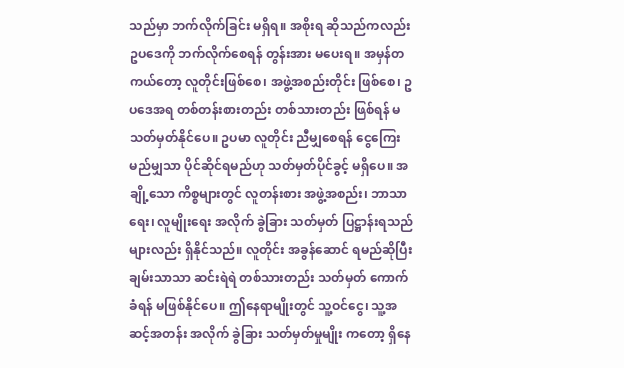သည်မှာ ဘက်လိုက်ခြင်း မရှိရ။ အစိုးရ ဆိုသည်ကလည်း ဥပဒေကို ဘက်လိုက်စေရန် တွန်းအား မပေးရ။ အမှန်တကယ်တော့ လူတိုင်းဖြစ်စေ၊ အဖွဲ့အစည်းတိုင်း ဖြစ်စေ၊ ဥပဒေအရ တစ်တန်းစားတည်း တစ်သားတည်း ဖြစ်ရန် မသတ်မှတ်နိုင်ပေ။ ဥပမာ လူတိုင်း ညီမျှစေရန် ငွေကြေး မည်မျှသာ ပိုင်ဆိုင်ရမည်ဟု သတ်မှတ်ပိုင်ခွင့် မရှိပေ။ အချို့သော ကိစ္စများတွင် လူတန်းစား အဖွဲ့အစည်း၊ ဘာသာရေး၊ လူမျိုးရေး အလိုက် ခွဲခြား သတ်မှတ် ပြဋ္ဌာန်းရသည်များလည်း ရှိနိုင်သည်။ လူတိုင်း အခွန်ဆောင် ရမည်ဆိုပြီး ချမ်းသာသာ ဆင်းရဲရဲ တစ်သားတည်း သတ်မှတ် ကောက်ခံရန် မဖြစ်နိုင်ပေ။ ဤနေရာမျိုးတွင် သူ့ဝင်ငွေ၊ သူ့အဆင့်အတန်း အလိုက် ခွဲခြား သတ်မှတ်မှုမျိုး ကတော့ ရှိနေ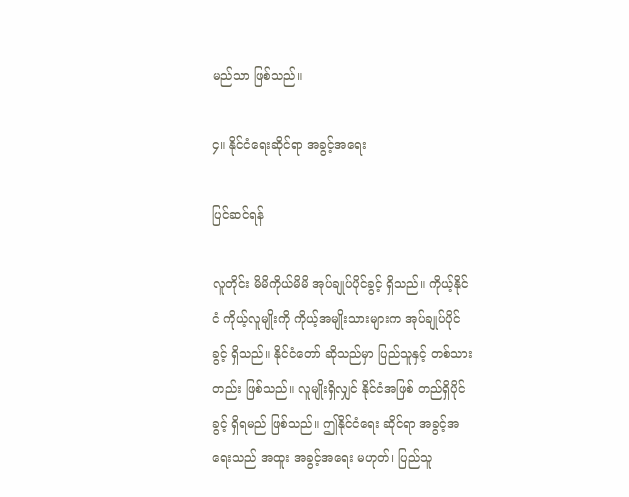မည်သာ ဖြစ်သည်။

၄။ နိုင်ငံရေးဆိုင်ရာ အခွင့်အရေး

ပြင်ဆင်ရန်

လူတိုင်း မိမိကိုယ်မိမိ အုပ်ချုပ်ပိုင်ခွင့် ရှိသည်။ ကိုယ့်နိုင်ငံ ကိုယ့်လူမျိုးကို ကိုယ့်အမျိုးသားများက အုပ်ချုပ်ပိုင်ခွင့် ရှိသည်။ နိုင်ငံတော် ဆိုသည်မှာ ပြည်သူနှင့် တစ်သားတည်း ဖြစ်သည်။ လူမျိုးရှိလျှင် နိုင်ငံအဖြစ် တည်ရှိပိုင်ခွင့် ရှိရမည် ဖြစ်သည်။ ဤနိုင်ငံရေး ဆိုင်ရာ အခွင့်အရေးသည် အထူး အခွင့်အရေး မဟုတ်၊ ပြည်သူ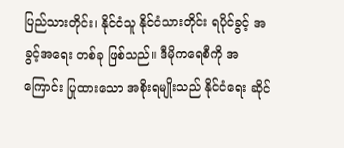ပြည်သားတိုင်း၊ နိုင်ငံသူ နိုင်ငံသားတိုင်း ရပိုင်ခွင့် အခွင့်အရေး တစ်ခု ဖြစ်သည်။ ဒီမိုကရေစီကို အကြောင်း ပြုထားသော အစိုးရမျိုးသည် နိုင်ငံရေး ဆိုင်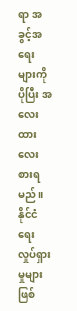ရာ အခွင့်အရေးများကို ပိုပြီး အလေးထား လေးစားရမည်။ နိုင်ငံရေး လှုပ်ရှားမှုများ ဖြစ်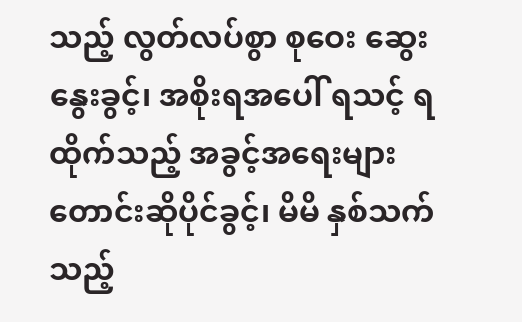သည့် လွတ်လပ်စွာ စုဝေး ဆွေးနွေးခွင့်၊ အစိုးရအပေါ် ရသင့် ရထိုက်သည့် အခွင့်အရေးများ တောင်းဆိုပိုင်ခွင့်၊ မိမိ နှစ်သက်သည့်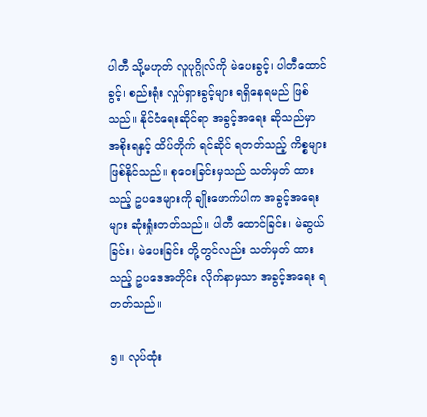ပါတီ သို့မဟုတ် လူပုဂ္ဂိုလ်ကို မဲပေးခွင့်၊ ပါတီထောင်ခွင့်၊ စည်းရုံး လှုပ်ရှားခွင့်များ ရရှိနေရမည် ဖြစ်သည်။ နိုင်ငံရေးဆိုင်ရာ အခွင့်အရေး ဆိုသည်မှာ အစိုးရနှင့် ထိပ်တိုက် ရင်ဆိုင် ရတတ်သည့် ကိစ္စများ ဖြစ်နိုင်သည်။ စုဝေးခြင်းမှသည် သတ်မှတ် ထားသည့် ဥပဒေများကို ချိုးဖောက်ပါက အခွင့်အရေးများ ဆုံးရှုံးတတ်သည်။ ပါတီ ထောင်ခြင်း၊ မဲဆွယ်ခြင်း၊ မဲပေးခြင်း တို့တွင်လည်း သတ်မှတ် ထားသည့် ဥပဒေအတိုင်း လိုက်နာမှသာ အခွင့်အရေး ရတတ်သည်။

၅။ လုပ်ထုံး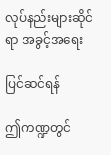လုပ်နည်းများဆိုင်ရာ အခွင့်အရေး

ပြင်ဆင်ရန်

ဤကဏ္ဍတွင်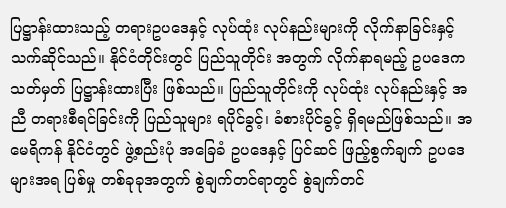ပြဋ္ဌာန်းထားသည့် တရားဥပဒေနှင့် လုပ်ထုံး လုပ်နည်းများကို လိုက်နာခြင်းနှင့် သက်ဆိုင်သည်။ နိုင်ငံတိုင်းတွင် ပြည်သူတိုင်း အတွက် လိုက်နာရမည့် ဥပဒေက သတ်မှတ် ပြဋ္ဌာန်းထားပြီး ဖြစ်သည်။ ပြည်သူတိုင်းကို လုပ်ထုံး လုပ်နည်းနှင့် အညီ တရားစီရင်ခြင်းကို ပြည်သူများ ရပိုင်ခွင့်၊ ခံစားပိုင်ခွင့် ရှိရမည်ဖြစ်သည်။ အမေရိကန် နိုင်ငံတွင် ဖွဲ့စည်းပုံ အခြေခံ ဥပဒေနှင့် ပြင်ဆင် ဖြည့်စွက်ချက် ဥပဒေများအရ ပြစ်မှု တစ်ခုခုအတွက် စွဲချက်တင်ရာတွင် စွဲချက်တင်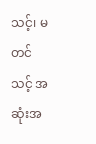သင့်၊ မတင်သင့် အဆုံးအ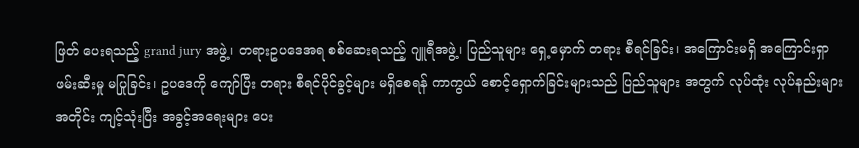ဖြတ် ပေးရသည့် grand jury အဖွဲ့၊ တရားဥပဒေအရ စစ်ဆေးရသည့် ဂျူရီအဖွဲ့၊ ပြည်သူများ ရှေ့မှောက် တရား စီရင်ခြင်း၊ အကြောင်းမရှိ အကြောင်းရှာ ဖမ်းဆီးမှု မပြုခြင်း၊ ဥပဒေကို ကျော်ပြီး တရား စီရင်ပိုင်ခွင့်များ မရှိစေရန် ကာကွယ် စောင့်ရှောက်ခြင်းများသည် ပြည်သူများ အတွက် လုပ်ထုံး လုပ်နည်းများ အတိုင်း ကျင့်သုံးပြီး အခွင့်အရေးများ ပေး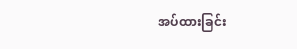အပ်ထားခြင်း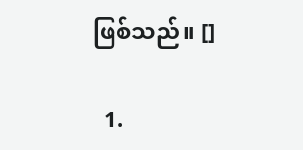ဖြစ်သည်။ []

  1.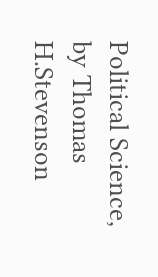Political Science, by Thomas H.Stevenson